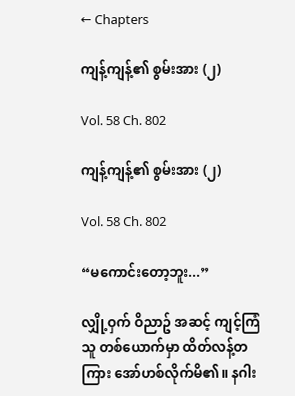← Chapters

ကျန့်ကျန့်၏ စွမ်းအား (၂)

Vol. 58 Ch. 802

ကျန့်ကျန့်၏ စွမ်းအား (၂)

Vol. 58 Ch. 802

“မကောင်းတော့ဘူး...”

လျှို့ဝှက် ဝိညာဥ် အဆင့် ကျင့်ကြံသူ တစ်ယောက်မှာ ထိတ်လန့်တကြား အော်ဟစ်လိုက်မိ၏။ နဂါး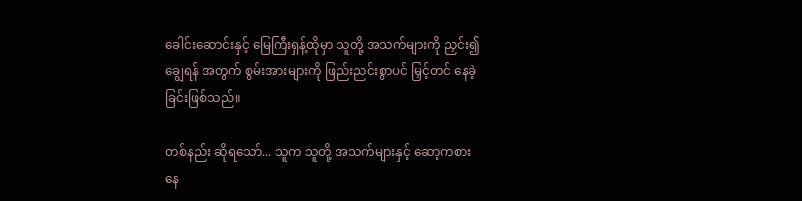ခေါင်းဆောင်းနှင့် မြေကြီးရှန့်ထိုမှာ သူတို့ အသက်များကို ညှင်း၍ ချွေရန် အတွက် စွမ်းအားများကို ဖြည်းညင်းစွာပင် မြှင့်တင် နေခဲ့ခြင်းဖြစ်သည်။

တစ်နည်း ဆိုရသော်... သူက သူတို့ အသက်များနှင့် ဆော့ကစား နေ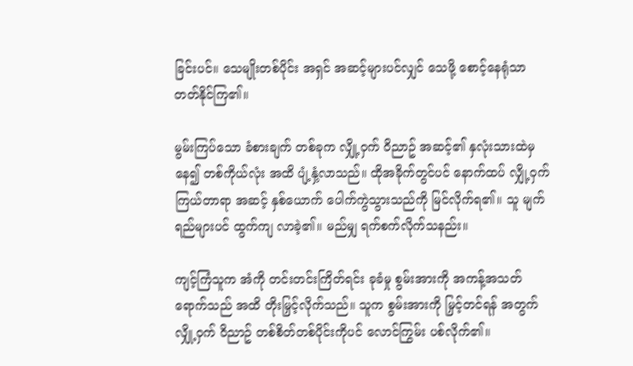ခြင်းပင်။ သေမျိုးတစ်ပိုင်း အရှင် အဆင့်များပင်လျှင် သေဖို့ စောင့်နေရုံသာ တတ်နိုင်ကြ၏။

မွမ်းကြပ်သော ခံစားချက် တစ်ခုက လျှို့ဝှက် ဝိညာဥ် အဆင့်၏ နှလုံးသားထဲမှ နေ၍ တစ်ကိုယ်လုံး အထိ ပျံ့နှံ့လာသည်။ ထိုအခိုက်တွင်ပင် နောက်ထပ် လျှို့ဝှက် ကြယ်တာရာ အဆင့် နှစ်ယောက် ပေါက်ကွဲသွားသည်ကို မြင်လိုက်ရ၏။ သူ မျက်ရည်များပင် ထွက်ကျ လာခဲ့၏။ မည်မျှ ရက်စက်လိုက်သနည်း။

ကျင့်ကြံသူက အံကို တင်းတင်းကြိတ်ရင်း ခုခံမှု စွမ်းအားကို အကန့်အသတ် ရောက်သည် အထိ တိုးမြှင့်လိုက်သည်။ သူက စွမ်းအားကို မြှင့်တင်ရန် အတွက် လျှို့ဝှက် ဝိညာဥ် တစ်စိတ်တစ်ပိုင်းကိုပင် လောင်ကြွမ်း ပစ်လိုက်၏။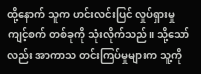ထို့နောက် သူက ဟင်းလင်းပြင် လှုပ်ရှားမှု ကျင့်စက် တစ်ခုကို သုံးလိုက်သည်။ သို့သော်လည်း အာကာသ တင်းကြပ်မှုများက သူ့ကို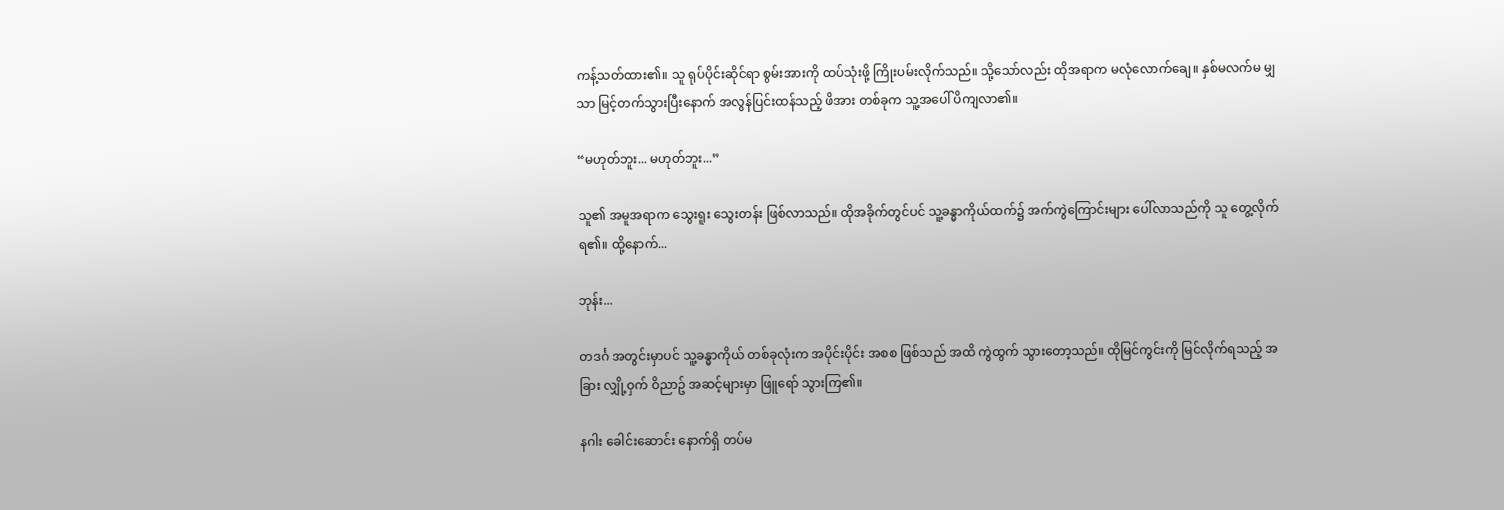ကန့်သတ်ထား၏။ သူ ရုပ်ပိုင်းဆိုင်ရာ စွမ်းအားကို ထပ်သုံးဖို့ ကြိုးပမ်းလိုက်သည်။ သို့သော်လည်း ထိုအရာက မလုံလောက်ချေ။ နှစ်မလက်မ မျှသာ မြင့်တက်သွားပြီးနောက် အလွန်ပြင်းထန်သည့် ဖိအား တစ်ခုက သူ့အပေါ် ပိကျလာ၏။

“မဟုတ်ဘူး... မဟုတ်ဘူး...”

သူ၏ အမူအရာက သွေးရူး သွေးတန်း ဖြစ်လာသည်။ ထိုအခိုက်တွင်ပင် သူ့ခန္ဓာကိုယ်ထက်၌ အက်ကွဲကြောင်းများ ပေါ်လာသည်ကို သူ တွေ့လိုက်ရ၏။ ထို့နောက်...

ဘုန်း...

တဒင်္ဂ အတွင်းမှာပင် သူ့ခန္ဓာကိုယ် တစ်ခုလုံးက အပိုင်းပိုင်း အစစ ဖြစ်သည် အထိ ကွဲထွက် သွားတော့သည်။ ထိုမြင်ကွင်းကို မြင်လိုက်ရသည့် အခြား လျှို့ဝှက် ဝိညာဥ် အဆင့်များမှာ ဖြူရော် သွားကြ၏။

နဂါး ခေါင်းဆောင်း နောက်ရှိ တပ်မ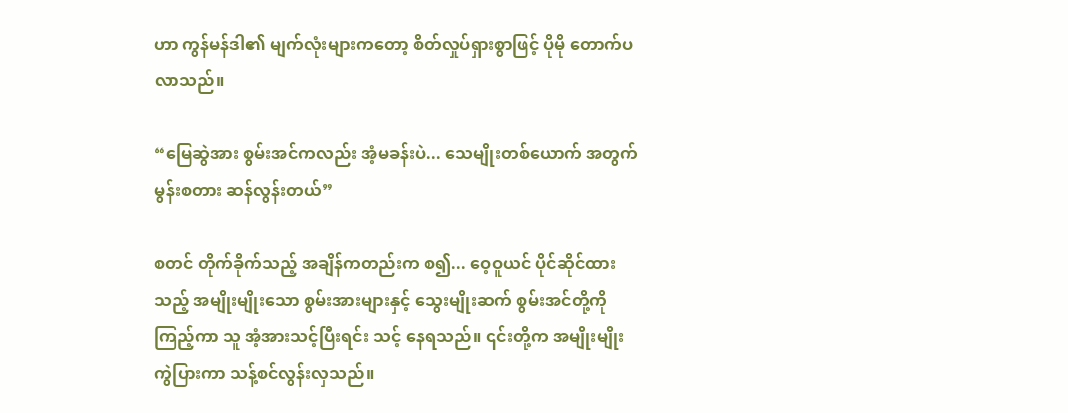ဟာ ကွန်မန်ဒါ၏ မျက်လုံးများကတော့ စိတ်လှုပ်ရှားစွာဖြင့် ပိုမို တောက်ပလာသည်။

“မြေဆွဲအား စွမ်းအင်ကလည်း အံ့မခန်းပဲ... သေမျိုးတစ်ယောက် အတွက် မွန်းစတား ဆန်လွန်းတယ်”

စတင် တိုက်ခိုက်သည့် အချိန်ကတည်းက စ၍... ဝေ့ဝူယင် ပိုင်ဆိုင်ထားသည့် အမျိုးမျိုးသော စွမ်းအားများနှင့် သွေးမျိုးဆက် စွမ်းအင်တို့ကို ကြည့်ကာ သူ အံ့အားသင့်ပြီးရင်း သင့် နေရသည်။ ၎င်းတို့က အမျိုးမျိုး ကွဲပြားကာ သန့်စင်လွန်းလှသည်။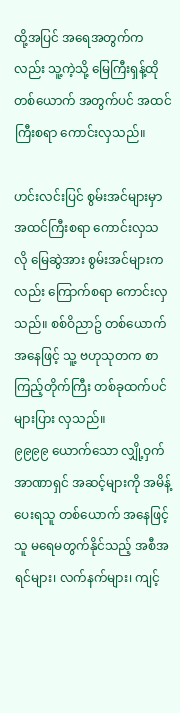ထို့အပြင် အရေအတွက်ကလည်း သူ့ကဲ့သို့ မြေကြီးရှန့်ထို တစ်ယောက် အတွက်ပင် အထင်ကြီးစရာ ကောင်းလှသည်။

ဟင်းလင်းပြင် စွမ်းအင်များမှာ အထင်ကြီးစရာ ကောင်းလှသလို မြေဆွဲအား စွမ်းအင်များကလည်း ကြောက်စရာ ကောင်းလှသည်။ စစ်ဝိညာဥ် တစ်ယောက် အနေဖြင့် သူ့ ဗဟုသုတက စာကြည့်တိုက်ကြီး တစ်ခုထက်ပင် များပြား လှသည်။ ၉၉၉၉ ‌ယောက်သော လျှို့ဝှက် အာဏာရှင် အဆင့်များကို အမိန့်ပေးရသူ တစ်ယောက် အနေဖြင့် သူ မရေမတွက်နိုင်သည့် အစီအရင်များ၊ လက်နက်များ၊ ကျင့်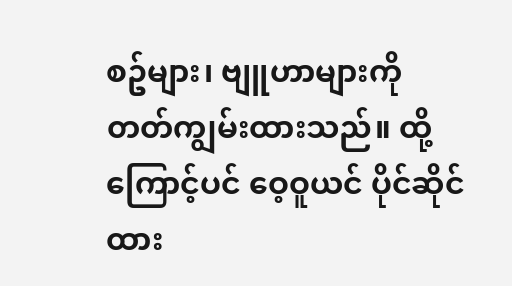စဥ်များ၊ ဗျူဟာများကို တတ်ကျွမ်းထားသည်။ ထို့ကြောင့်ပင် ဝေ့ဝူယင် ပိုင်ဆိုင်ထား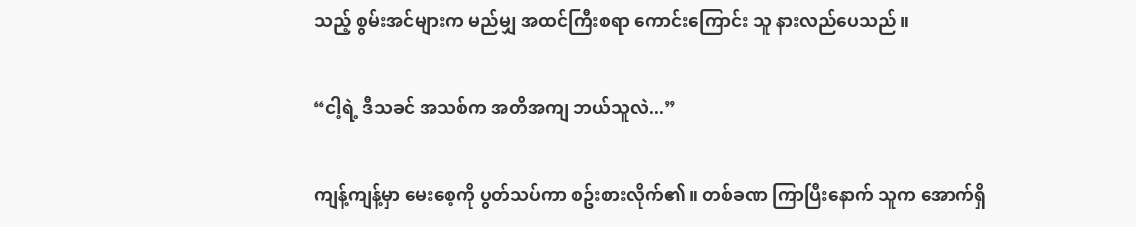သည့် စွမ်းအင်များက မည်မျှ အထင်ကြီးစရာ ကောင်းကြောင်း သူ နားလည်ပေသည်။

“ငါ့ရဲ့ ဒီသခင် အသစ်က အတိအကျ ဘယ်သူလဲ...”

ကျန့်ကျန့်မှာ မေးစေ့ကို ပွတ်သပ်ကာ စဥ်းစားလိုက်၏။ တစ်ခဏ ကြာပြီးနောက် သူက အောက်ရှိ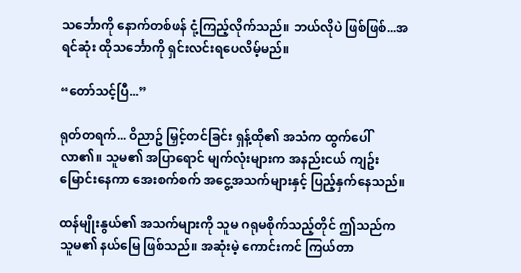သင်္ဘောကို နောက်တစ်ဖန် ငုံ့ကြည့်လိုက်သည်။ ဘယ်လိုပဲ ဖြစ်ဖြစ်...အရင်ဆုံး ထိုသင်္ဘောကို ရှင်းလင်းရပေလိမ့်မည်။

“တော်သင့်ပြီ...”

ရုတ်တရက်... ဝိညာဥ် မြှင့်တင်ခြင်း ရှန့်ထို၏ အသံက ထွက်ပေါ်လာ၏။ သူမ၏ အပြာရောင် မျက်လုံးများက အနည်းငယ် ကျဥ်းမြောင်းနေကာ အေးစက်စက် အငွေ့အသက်များနှင့် ပြည့်နှက်နေသည်။

ထန်မျိုးနွယ်၏ အသက်များကို သူမ ဂရုမစိုက်သည့်တိုင် ဤသည်က သူမ၏ နယ်မြေ ဖြစ်သည်။ အဆုံးမဲ့ ကောင်းကင် ကြယ်တာ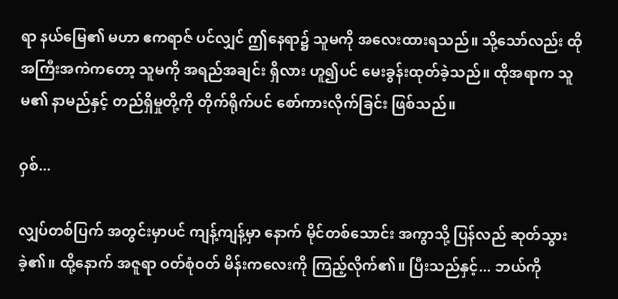ရာ နယ်မြေ၏ မဟာ ဧကရာဇ် ပင်လျှင် ဤနေရာ၌ သူမကို အလေးထားရသည်။ သို့သော်လည်း ထိုအကြီးအကဲကတော့ သူမကို အရည်အချင်း ရှိလား ဟူ၍ပင် မေးခွန်းထုတ်ခဲ့သည်။ ထိုအရာက သူမ၏ နာမည်နှင့် တည်ရှိမှုတို့ကို တိုက်ရိုက်ပင် စော်ကားလိုက်ခြင်း ဖြစ်သည်။

ဝှစ်...

လျှပ်တစ်ပြက် အတွင်းမှာပင် ကျန့်ကျန့်မှာ နောက် မိုင်တစ်သောင်း အကွာသို့ ပြန်လည် ဆုတ်သွားခဲ့၏။ ထို့နောက် အဇူရာ ဝတ်စုံဝတ် မိန်းကလေးကို ကြည့်လိုက်၏။ ပြီးသည်နှင့်... ဘယ်ကို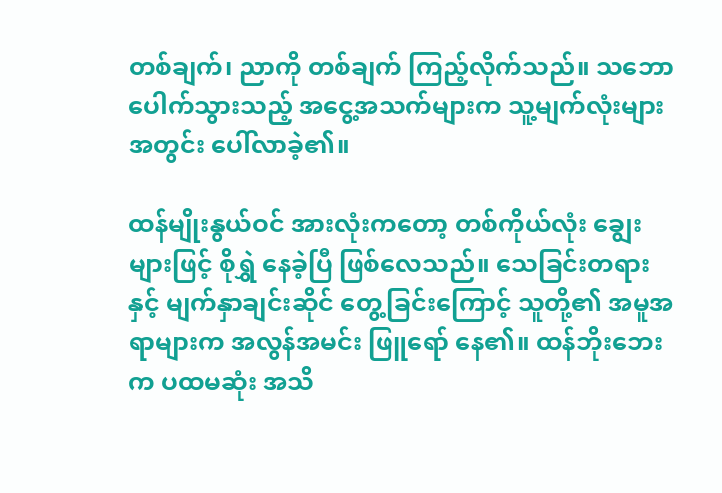တစ်ချက်၊ ညာကို တစ်ချက် ကြည့်လိုက်သည်။ သဘောပေါက်သွားသည့် အငွေ့အသက်များက သူ့မျက်လုံးများ အတွင်း ပေါ်လာခဲ့၏။

ထန်မျိုးနွယ်ဝင် အားလုံးကတော့ တစ်ကိုယ်လုံး ချွေးများဖြင့် စိုရွှဲ နေခဲ့ပြီ ဖြစ်လေသည်။ သေခြင်းတရားနှင့် မျက်နှာချင်းဆိုင် တွေ့ခြင်းကြောင့် သူတို့၏ အမူအရာများက အလွန်အမင်း ဖြူရော် နေ၏။ ထန်ဘိုး‌ဘေးက ပထမဆုံး အသိ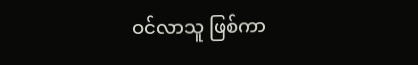ဝင်လာသူ ဖြစ်ကာ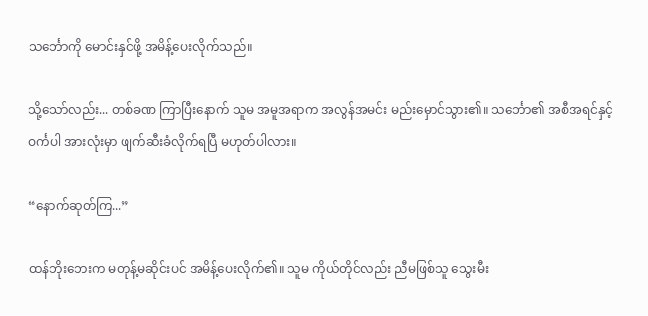သင်္ဘောကို မောင်းနှင်ဖို့ အမိန့်ပေးလိုက်သည်။

သို့သော်လည်း... တစ်ခဏ ကြာပြီးနောက် သူမ အမူအရာက အလွန်အမင်း မည်းမှောင်သွား၏။ သင်္ဘော၏ အစီအရင်နှင့် ဝင်္ကပါ အားလုံးမှာ ဖျက်ဆီးခံလိုက်ရပြီ မဟုတ်ပါလား။

“နောက်ဆုတ်ကြ...”

ထန်ဘိုး‌ဘေးက မတုန့်မဆိုင်းပင် အမိန့်ပေးလိုက်၏။ သူမ ကိုယ်တိုင်လည်း ညီမဖြစ်သူ သွေးမီး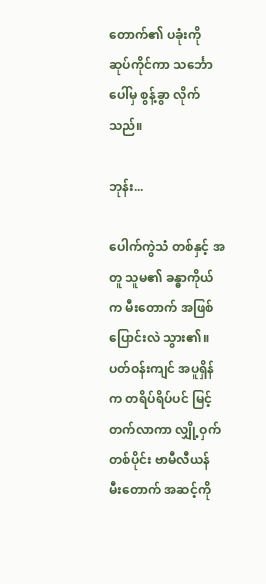တောက်၏ ပခုံးကို ဆုပ်ကိုင်ကာ သင်္ဘောပေါ်မှ စွန့်ခွာ လိုက်သည်။

ဘုန်း...

ပေါက်ကွဲသံ တစ်နှင့် အတူ သူမ၏ ခန္ဓာကိုယ်က မီးတောက် အဖြစ် ပြောင်းလဲ သွား၏။ ပတ်ဝန်းကျင် အပူရှိန်က တရိပ်ရိပ်ပင် မြင့်တက်လာကာ လျှို့ဝှက် တစ်ပိုင်း ဗာမီလီယန် မီးတောက် အဆင့်ကို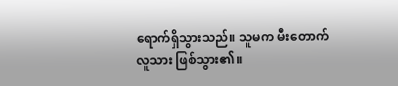ရောက်ရှိသွားသည်။ သူမက မီးတောက် လူသား ဖြစ်သွား၏။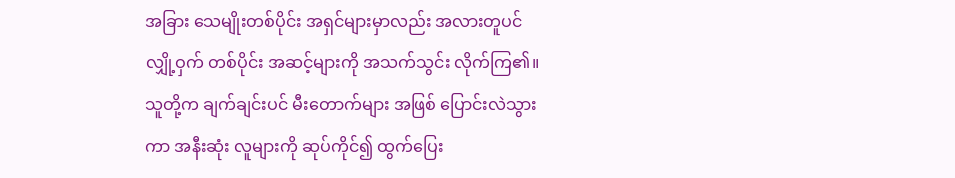အခြား သေမျိုးတစ်ပိုင်း အရှင်များမှာလည်း အလားတူပင် လျှို့ဝှက် တစ်ပိုင်း အဆင့်များကို အသက်သွင်း လိုက်ကြ၏။ သူတို့က ချက်ချင်းပင် မီးတောက်များ အဖြစ် ပြောင်းလဲသွားကာ အနီးဆုံး လူများကို ဆုပ်ကိုင်၍ ထွက်ပြေး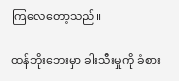ကြလေတော့သည်။

ထန်ဘိုးဘေးမှာ ခါးသီးမှုကို ခံစား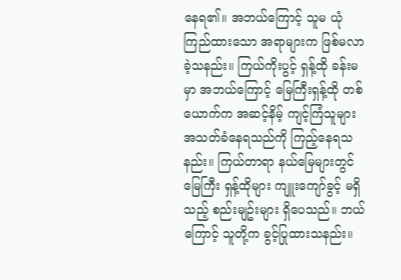နေရ၏။ အဘယ်ကြောင့် သူမ ယုံကြည်ထားသော အရာများက ဖြစ်မလာခဲ့သနည်း။ ကြယ်ကိုးပွင့် ရှန့်ထို ခန်းမမှာ အဘယ်ကြောင့် မြေကြီးရှန့်ထို တစ်ယောက်က အဆင့်နိမ့် ကျင့်ကြံသူများ အသတ်ခံနေရသည်ကို ကြည့်နေရသနည်း။ ကြယ်တာရာ နယ်မြေများတွင် မြေကြီး ရှန့်ထိုများ ကျူးကျော်ခွင့် မရှိသည့် စည်းမျဥ်းများ ရှိပေသည်။ ဘယ်ကြောင့် သူတို့က ခွင့်ပြုထားသနည်း။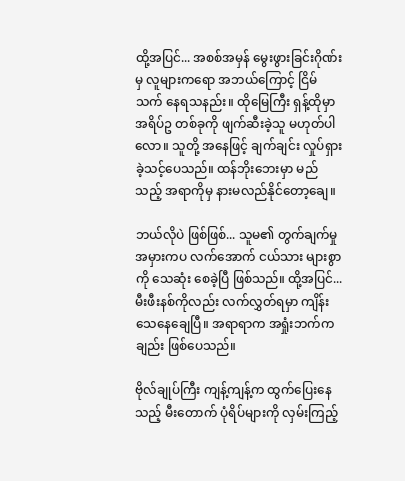ထို့အပြင်... အစစ်အမှန် မွေးဖွားခြင်းဂိုဏ်းမှ လူများကရော အဘယ်ကြောင့် ငြိမ်သက် နေရသနည်း။ ထိုမြေကြီး ရှန့်ထိုမှာ အရိပ်ဥ တစ်ခုကို ဖျက်ဆီးခဲ့သူ မဟုတ်ပါလော။ သူတို့ အနေဖြင့် ချက်ချင်း လှုပ်ရှားခဲ့သင့်ပေသည်။ ထန်ဘိုးဘေးမှာ မည်သည့် အရာကိုမှ နားမလည်နိုင်တော့ချေ။

ဘယ်လိုပဲ ဖြစ်ဖြစ်... သူမ၏ တွက်ချက်မှု အမှားကပ လက်အောက် ငယ်သား များစွာကို သေဆုံး စေခဲ့ပြီ ဖြစ်သည်။ ထို့အပြင်... မီးဖီးနစ်ကိုလည်း လက်လွှတ်ရမှာ ကျိန်းသေနေချေပြီ။ အရာရာက အရှုံးဘက်ကချည်း ဖြစ်ပေသည်။

ဗိုလ်ချုပ်ကြီး ကျန့်ကျန့်က ထွက်ပြေးနေသည့် မီးတောက် ပုံရိပ်များကို လှမ်းကြည့်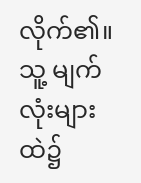လိုက်၏။ သူ့ မျက်လုံးများထဲ၌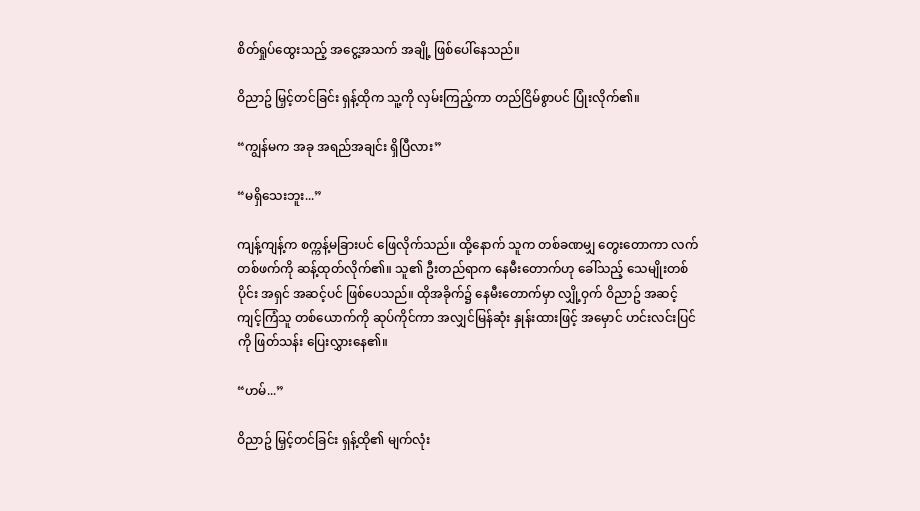စိတ်ရှုပ်ထွေးသည့် အငွေ့အသက် အချို့ ဖြစ်ပေါ်နေသည်။

ဝိညာဥ် မြှင့်တင်ခြင်း ရှန့်ထိုက သူ့ကို လှမ်းကြည့်ကာ တည်ငြိမ်စွာပင် ပြုံးလိုက်၏။

“ကျွန်မက အခု အရည်အချင်း ရှိပြီလား”

“မရှိသေးဘူး...”

ကျန့်ကျန့်က စက္ကန့်မခြားပင် ဖြေလိုက်သည်။ ထို့နောက် သူက တစ်ခဏမျှ တွေးတောကာ လက်တစ်ဖက်ကို ဆန့်ထုတ်လိုက်၏။ သူ၏ ဦးတည်ရာက နေမီးတောက်ဟု ခေါ်သည့် သေမျိုးတစ်ပိုင်း အရှင် အဆင့်ပင် ဖြစ်ပေသည်။ ထိုအခိုက်၌ နေမီးတောက်မှာ လျှို့ဝှက် ဝိညာဥ် အဆင့် ကျင့်ကြံသူ တစ်ယောက်ကို ဆုပ်ကိုင်ကာ အလျှင်မြန်ဆုံး နှုန်းထားဖြင့် အမှောင် ဟင်းလင်းပြင်ကို ဖြတ်သန်း ပြေးလွှားနေ၏။

“ဟမ်...”

ဝိညာဥ် မြှင့်တင်ခြင်း ရှန့်ထို၏ မျက်လုံး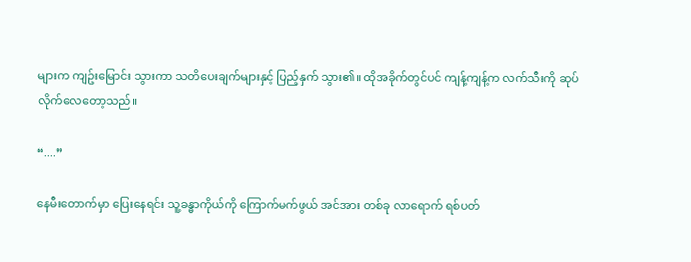များက ကျဥ်းမြောင်း သွားကာ သတိပေးချက်များနှင့် ပြည့်နှက် သွား၏။ ထိုအခိုက်တွင်ပင် ကျန့်ကျန့်က လက်သီးကို ဆုပ်လိုက်လေတော့သည်။

“....”

နေမီးတောက်မှာ ပြေးနေရင်း သူ့ခန္ဓာကိုယ်ကို ကြောက်မက်ဖွယ် အင်အား တစ်ခု လာရောက် ရစ်ပတ်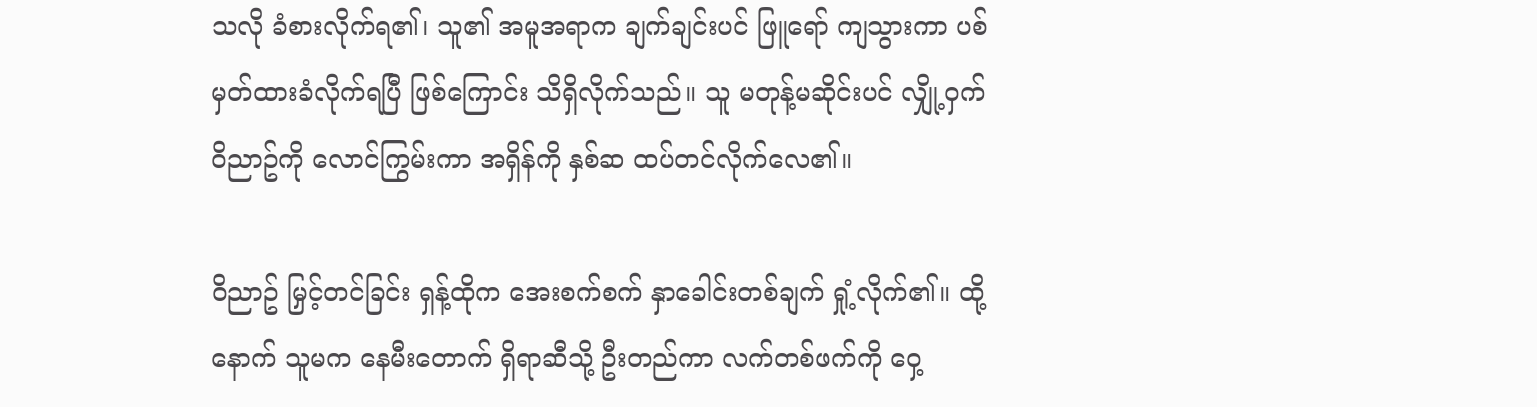သလို ခံစားလိုက်ရ၏၊ သူ၏ အမူအရာက ချက်ချင်းပင် ဖြူရော် ကျသွားကာ ပစ်မှတ်ထားခံလိုက်ရပြီ ဖြစ်ကြောင်း သိရှိလိုက်သည်။ သူ မတုန့်မဆိုင်းပင် လျှို့ဝှက် ဝိညာဥ်ကို လောင်ကြွမ်းကာ အရှိန်ကို နှစ်ဆ ထပ်တင်လိုက်လေ၏။

ဝိညာဥ် မြှင့်တင်ခြင်း ရှန့်ထိုက အေးစက်စက် နှာခေါင်းတစ်ချက် ရှုံ့လိုက်၏။ ထို့နောက် သူမက နေမီးတောက် ရှိရာဆီသို့ ဦးတည်ကာ လက်တစ်ဖက်ကို ဝှေ့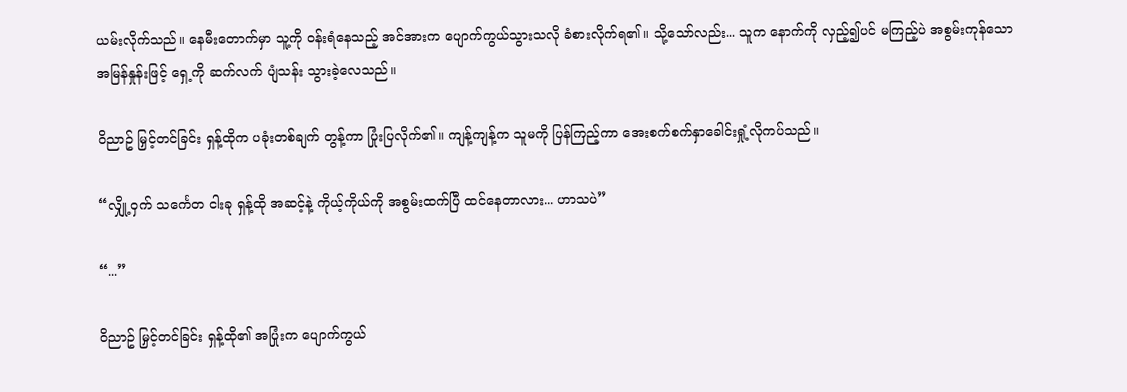ယမ်းလိုက်သည်။ နေမီးတောက်မှာ သူ့ကို ဝန်းရံနေသည့် အင်အားက ပျောက်ကွယ်သွားသလို ခံစားလိုက်ရ၏။ သို့သော်လည်း... သူက နောက်ကို လှည့်၍ပင် မကြည့်ပဲ အစွမ်းကုန်သော အမြန်နှုန်းဖြင့် ရှေ့ကို ဆက်လက် ပျံသန်း သွားခဲ့လေသည်။

ဝိညာဥ် မြှင့်တင်ခြင်း ရှန့်ထိုက ပခုံးတစ်ချက် တွန့်ကာ ပြုံးပြလိုက်၏။ ကျန့်ကျန့်က သူမကို ပြန်ကြည့်ကာ အေးစက်စက်နှာခေါင်းရှုံ့လိုကပ်သည်။

“လျှို့ဝှက် သင်္ကေတ ငါးခု ရှန့်ထို အဆင့်နဲ့ ကိုယ့်ကိုယ်ကို အစွမ်းထက်ပြီ ထင်နေတာလား... ဟာသပဲ”

“...”

ဝိညာဥ် မြှင့်တင်ခြင်း ရှန့်ထို၏ အပြုံးက ပျောက်ကွယ်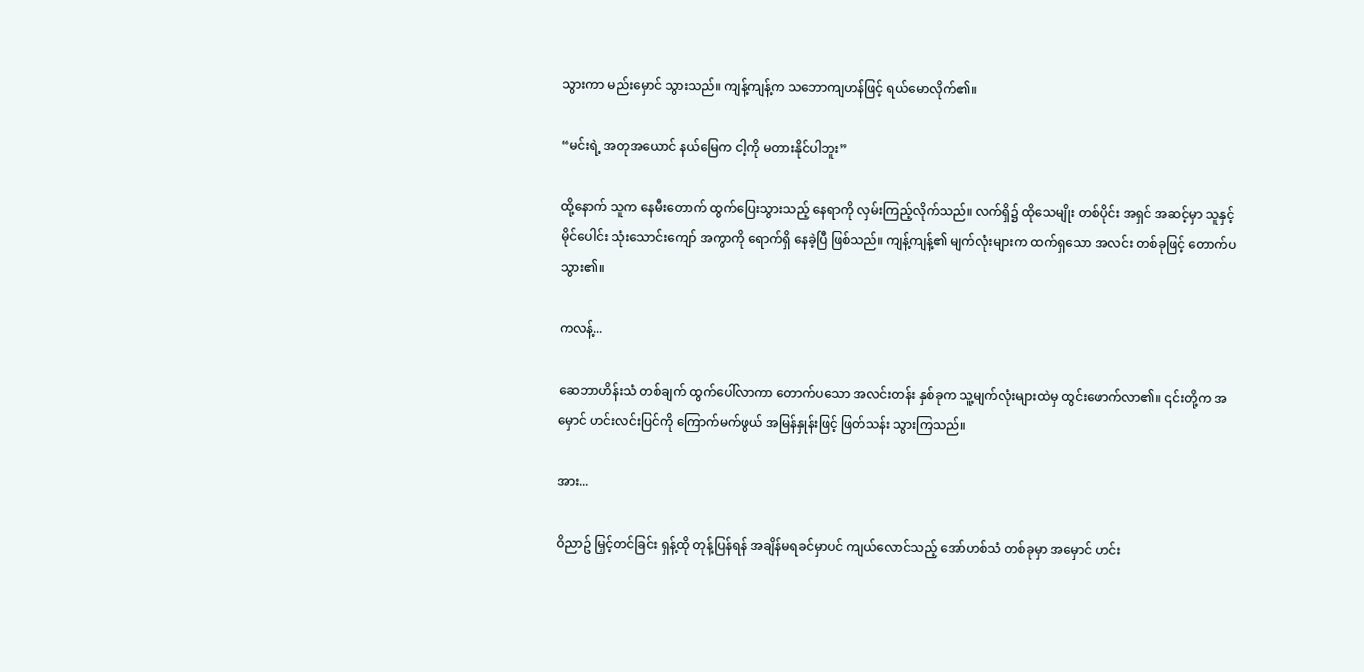သွားကာ မည်းမှောင် သွားသည်။ ကျန့်ကျန့်က သဘောကျဟန်ဖြင့် ရယ်မောလိုက်၏။

“မင်းရဲ့ အတုအယောင် နယ်မြေက ငါ့ကို မတားနိုင်ပါဘူး”

ထို့နောက် သူက နေမီးတောက် ထွက်ပြေးသွားသည့် နေရာကို လှမ်းကြည့်လိုက်သည်။ လက်ရှိ၌ ထိုသေမျိုး တစ်ပိုင်း အရှင် အဆင့်မှာ သူနှင့် မိုင်ပေါင်း သုံးသောင်းကျော် အကွာကို ရောက်ရှိ နေခဲ့ပြီ ဖြစ်သည်။ ကျန့်ကျန့်၏ မျက်လုံးများက ထက်ရှသော အလင်း တစ်ခုဖြင့် တောက်ပသွား၏။

ကလန့်...

ဆေဘာဟိန်းသံ တစ်ချက် ထွက်ပေါ်လာကာ တောက်ပသော အလင်းတန်း နှစ်ခုက သူ့မျက်လုံးများထဲမှ ထွင်းဖောက်လာ၏။ ၎င်းတို့က အမှောင် ဟင်းလင်းပြင်ကို ကြောက်မက်ဖွယ် အမြန်နှုန်းဖြင့် ဖြတ်သန်း သွားကြသည်။

အား...

ဝိညာဥ် မြှင့်တင်ခြင်း ရှန့်ထို တုန့်ပြန်ရန် အချိန်မရခင်မှာပင် ကျယ်လောင်သည့် အော်ဟစ်သံ တစ်ခုမှာ အမှောင် ဟင်း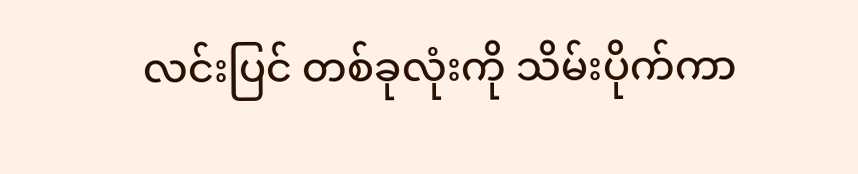လင်းပြင် တစ်ခုလုံးကို သိမ်းပိုက်ကာ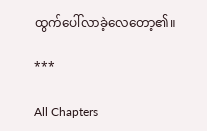ထွက်ပေါ်လာခဲ့လေတော့၏။

***

All Chapters